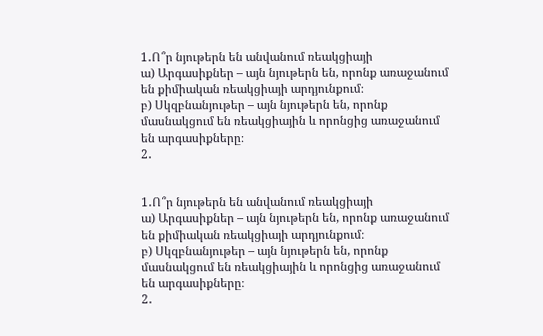1․Ո՞ր նյութերն են անվանում ռեակցիայի
ա) Արգասիքներ – այն նյութերն են, որոնք առաջանում են քիմիական ռեակցիայի արդյունքում։
բ) Սկզբնանյութեր – այն նյութերն են, որոնք մասնակցում են ռեակցիային և որոնցից առաջանում են արգասիքները։
2․


1․Ո՞ր նյութերն են անվանում ռեակցիայի
ա) Արգասիքներ – այն նյութերն են, որոնք առաջանում են քիմիական ռեակցիայի արդյունքում։
բ) Սկզբնանյութեր – այն նյութերն են, որոնք մասնակցում են ռեակցիային և որոնցից առաջանում են արգասիքները։
2․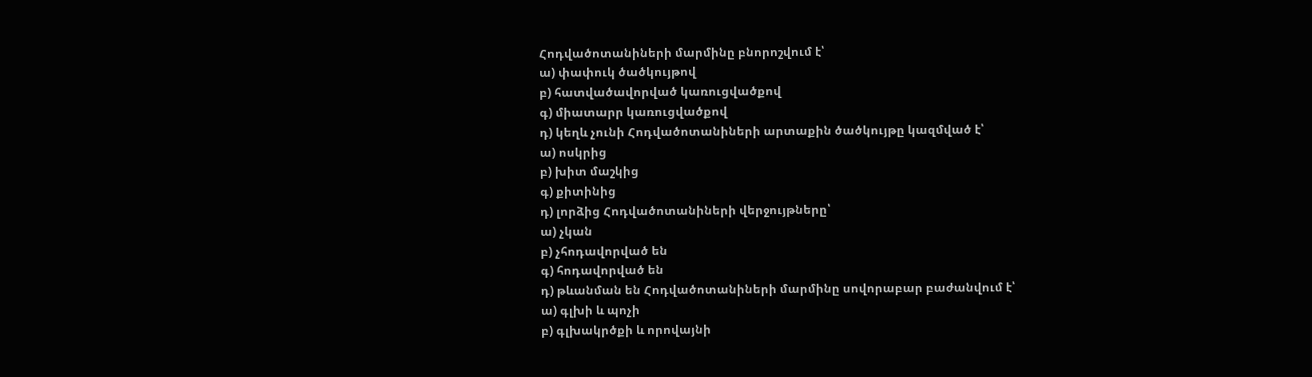Հոդվածոտանիների մարմինը բնորոշվում է՝
ա) փափուկ ծածկույթով
բ) հատվածավորված կառուցվածքով
գ) միատարր կառուցվածքով
դ) կեղև չունի Հոդվածոտանիների արտաքին ծածկույթը կազմված է՝
ա) ոսկրից
բ) խիտ մաշկից
գ) քիտինից
դ) լորձից Հոդվածոտանիների վերջույթները՝
ա) չկան
բ) չհոդավորված են
գ) հոդավորված են
դ) թևանման են Հոդվածոտանիների մարմինը սովորաբար բաժանվում է՝
ա) գլխի և պոչի
բ) գլխակրծքի և որովայնի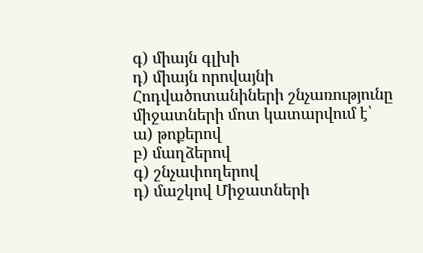գ) միայն գլխի
դ) միայն որովայնի Հոդվածոտանիների շնչառությունը միջատների մոտ կատարվում է՝
ա) թոքերով
բ) մաղձերով
գ) շնչափողերով
դ) մաշկով Միջատների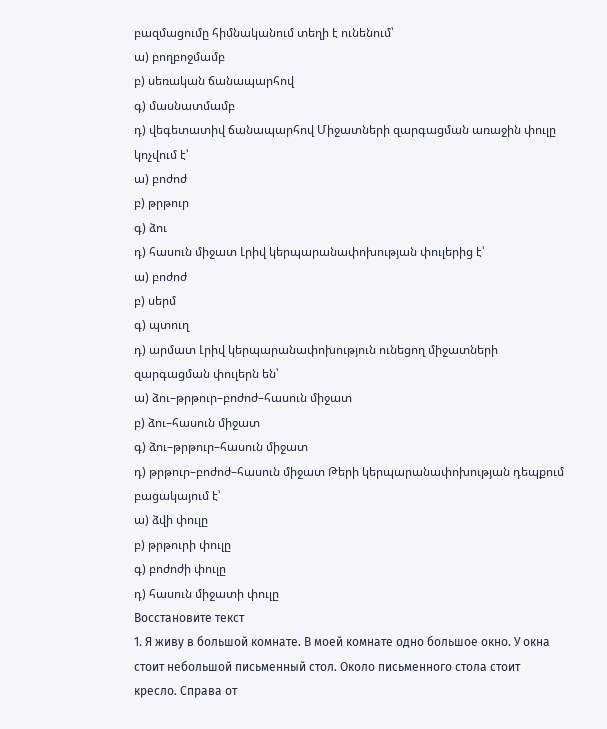բազմացումը հիմնականում տեղի է ունենում՝
ա) բողբոջմամբ
բ) սեռական ճանապարհով
գ) մասնատմամբ
դ) վեգետատիվ ճանապարհով Միջատների զարգացման առաջին փուլը կոչվում է՝
ա) բոժոժ
բ) թրթուր
գ) ձու
դ) հասուն միջատ Լրիվ կերպարանափոխության փուլերից է՝
ա) բոժոժ
բ) սերմ
գ) պտուղ
դ) արմատ Լրիվ կերպարանափոխություն ունեցող միջատների զարգացման փուլերն են՝
ա) ձու–թրթուր–բոժոժ–հասուն միջատ
բ) ձու–հասուն միջատ
գ) ձու–թրթուր–հասուն միջատ
դ) թրթուր–բոժոժ–հասուն միջատ Թերի կերպարանափոխության դեպքում բացակայում է՝
ա) ձվի փուլը
բ) թրթուրի փուլը
գ) բոժոժի փուլը
դ) հասուն միջատի փուլը
Восстановите текст
1. Я живу в большой комнате. В моей комнате одно большое окно. У окна стоит небольшой письменный стол. Около письменного стола стоит кресло. Справа от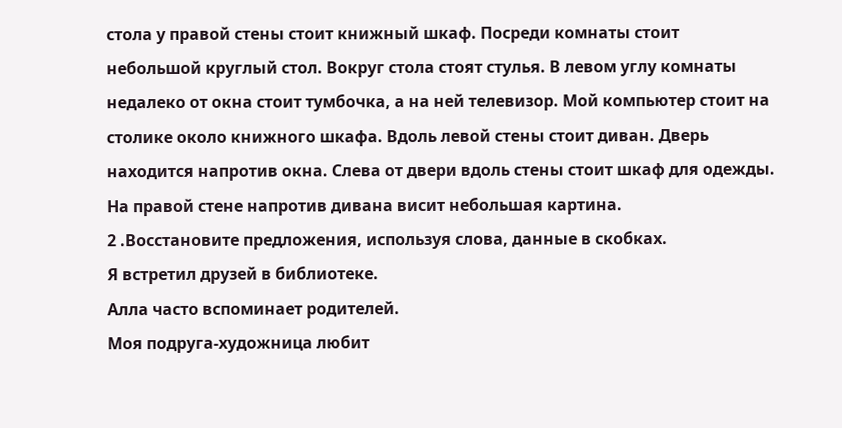стола у правой стены стоит книжный шкаф. Посреди комнаты стоит небольшой круглый стол. Вокруг стола стоят стулья. В левом углу комнаты недалеко от окна стоит тумбочка, а на ней телевизор. Мой компьютер стоит на столике около книжного шкафа. Вдоль левой стены стоит диван. Дверь находится напротив окна. Слева от двери вдоль стены стоит шкаф для одежды. На правой стене напротив дивана висит небольшая картина.
2 .Восстановите предложения, используя слова, данные в скобках.
Я встретил друзей в библиотеке.
Алла часто вспоминает родителей.
Моя подруга-художница любит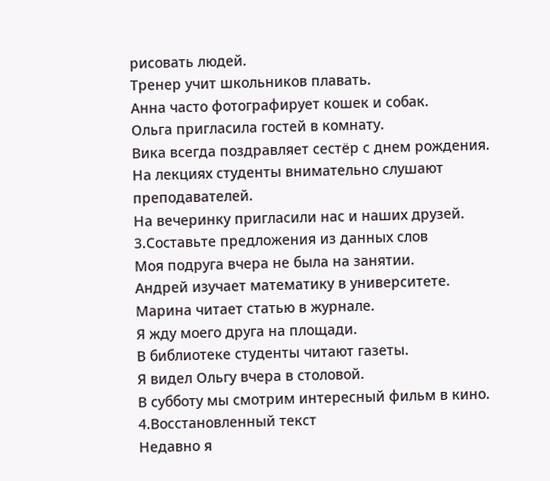рисовать людей.
Тренер учит школьников плавать.
Анна часто фотографирует кошек и собак.
Ольга пригласила гостей в комнату.
Вика всегда поздравляет сестёр с днем рождения.
На лекциях студенты внимательно слушают преподавателей.
На вечеринку пригласили нас и наших друзей.
3.Составьте предложения из данных слов
Моя подруга вчера не была на занятии.
Андрей изучает математику в университете.
Марина читает статью в журнале.
Я жду моего друга на площади.
В библиотеке студенты читают газеты.
Я видел Ольгу вчера в столовой.
В субботу мы смотрим интересный фильм в кино.
4.Восстановленный текст
Недавно я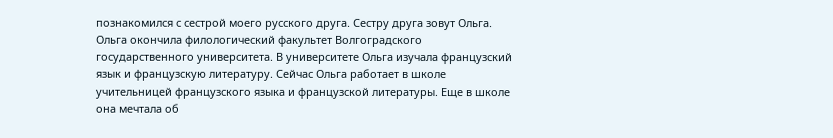познакомился с сестрой моего русского друга. Сестру друга зовут Ольга. Ольга окончила филологический факультет Волгоградского государственного университета. В университете Ольга изучала французский язык и французскую литературу. Сейчас Ольга работает в школе учительницей французского языка и французской литературы. Еще в школе она мечтала об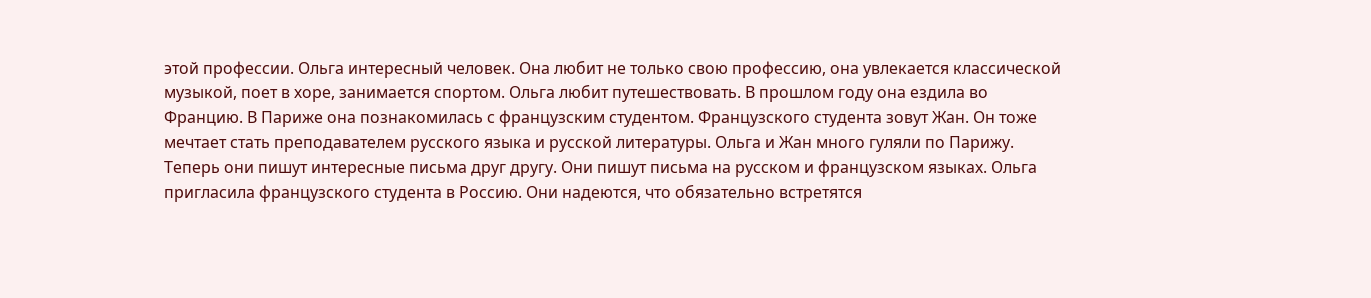этой профессии. Ольга интересный человек. Она любит не только свою профессию, она увлекается классической музыкой, поет в хоре, занимается спортом. Ольга любит путешествовать. В прошлом году она ездила во Францию. В Париже она познакомилась с французским студентом. Французского студента зовут Жан. Он тоже мечтает стать преподавателем русского языка и русской литературы. Ольга и Жан много гуляли по Парижу. Теперь они пишут интересные письма друг другу. Они пишут письма на русском и французском языках. Ольга пригласила французского студента в Россию. Они надеются, что обязательно встретятся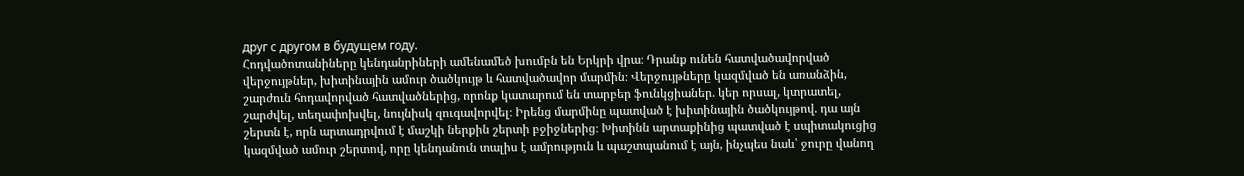друг с другом в будущем году.
Հոդվածոտանիները կենդանրիների ամենամեծ խումբն են Երկրի վրա։ Դրանք ունեն հատվածավորված վերջույթներ, խիտինային ամուր ծածկույթ և հատվածավոր մարմին։ Վերջույթները կազմված են առանձին, շարժուն հոդավորված հատվածներից, որոնք կատարում են տարբեր ֆունկցիաներ. կեր որսալ, կտրատել, շարժվել, տեղափոխվել, նույնիսկ զուգավորվել։ Իրենց մարմինը պատված է խիտինային ծածկույթով. դա այն շերտն է, որն արտադրվում է մաշկի ներքին շերտի բջիջներից։ Խիտինն արտաքինից պատված է սպիտակուցից կազմված ամուր շերտով, որը կենդանուն տալիս է ամրություն և պաշտպանում է այն, ինչպես նաև՝ ջուրը վանող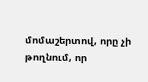մոմաշերտով, որը չի թողնում, որ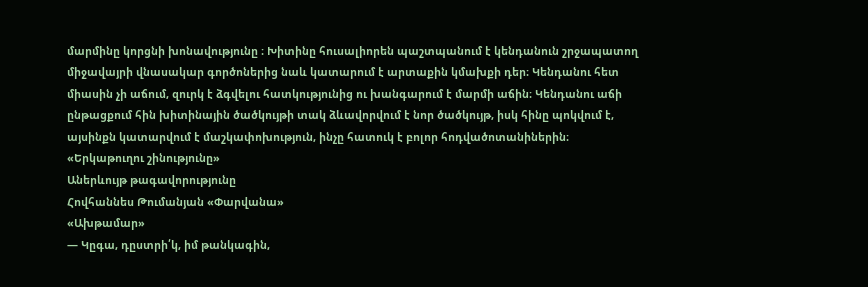մարմինը կորցնի խոնավությունը ։ Խիտինը հուսալիորեն պաշտպանում է կենդանուն շրջապատող միջավայրի վնասակար գործոներից նաև կատարում է արտաքին կմախքի դեր։ Կենդանու հետ միասին չի աճում, զուրկ է ձգվելու հատկությունից ու խանգարում է մարմի աճին։ Կենդանու աճի ընթացքում հին խիտինային ծածկույթի տակ ձևավորվում է նոր ծածկույթ, իսկ հինը պոկվում է, այսինքն կատարվում է մաշկափոխություն, ինչը հատուկ է բոլոր հոդվածոտանիներին։
«Երկաթուղու շինությունը»
Աներևույթ թագավորությունը
Հովհաննես Թումանյան «Փարվանա»
«Ախթամար»
— Կըգա, դըստրի՛կ, իմ թանկագին,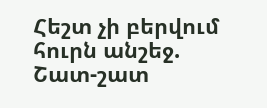Հեշտ չի բերվում հուրն անշեջ.
Շատ-շատ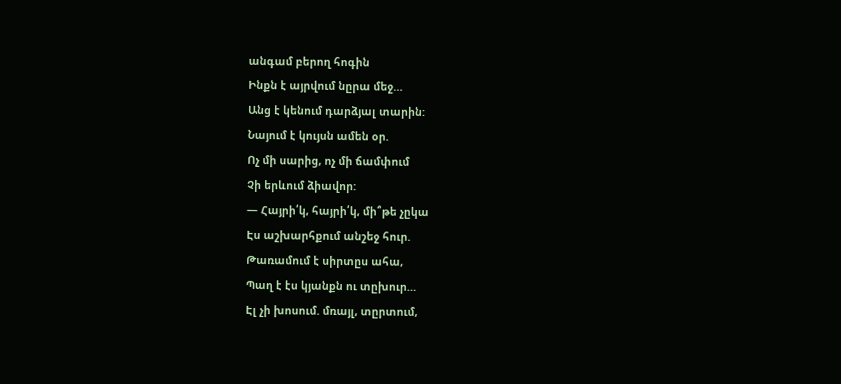անգամ բերող հոգին
Ինքն է այրվում նըրա մեջ…
Անց է կենում դարձյալ տարին:
Նայում է կույսն ամեն օր.
Ոչ մի սարից, ոչ մի ճամփում
Չի երևում ձիավոր:
— Հայրի՛կ, հայրի՛կ, մի՞թե չըկա
Էս աշխարհքում անշեջ հուր.
Թառամում է սիրտըս ահա,
Պաղ է էս կյանքն ու տըխուր…
Էլ չի խոսում. մռայլ, տըրտում,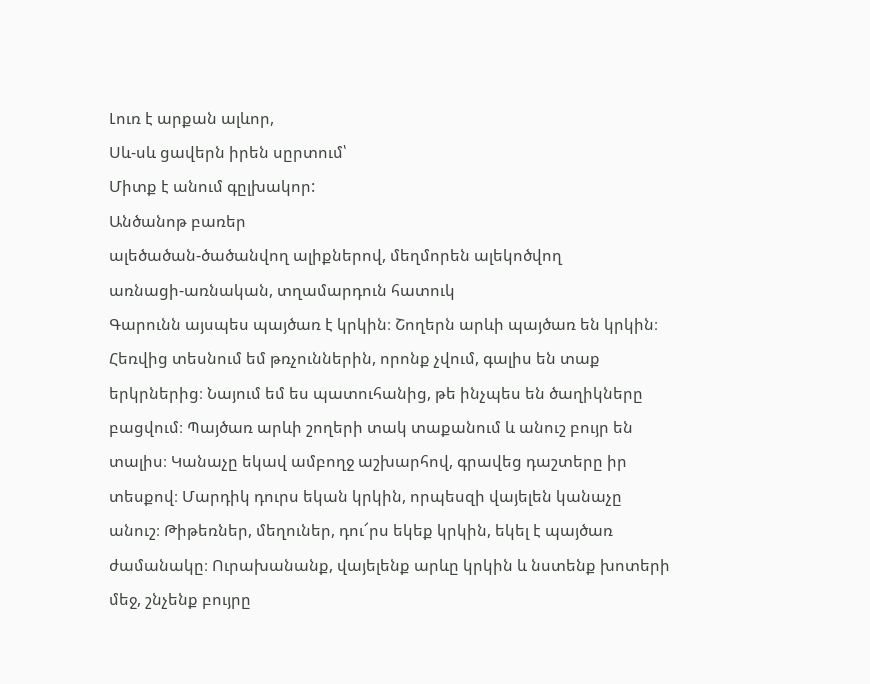Լուռ է արքան ալևոր,
Սև-սև ցավերն իրեն սըրտում՝
Միտք է անում գըլխակոր:
Անծանոթ բառեր
ալեծածան-ծածանվող ալիքներով, մեղմորեն ալեկոծվող
առնացի-առնական, տղամարդուն հատուկ
Գարունն այսպես պայծառ է կրկին։ Շողերն արևի պայծառ են կրկին։ Հեռվից տեսնում եմ թռչուններին, որոնք չվում, գալիս են տաք երկրներից։ Նայում եմ ես պատուհանից, թե ինչպես են ծաղիկները բացվում։ Պայծառ արևի շողերի տակ տաքանում և անուշ բույր են տալիս։ Կանաչը եկավ ամբողջ աշխարհով, գրավեց դաշտերը իր տեսքով։ Մարդիկ դուրս եկան կրկին, որպեսզի վայելեն կանաչը անուշ։ Թիթեռներ, մեղուներ, դու՜րս եկեք կրկին, եկել է պայծառ ժամանակը։ Ուրախանանք, վայելենք արևը կրկին և նստենք խոտերի մեջ, շնչենք բույրը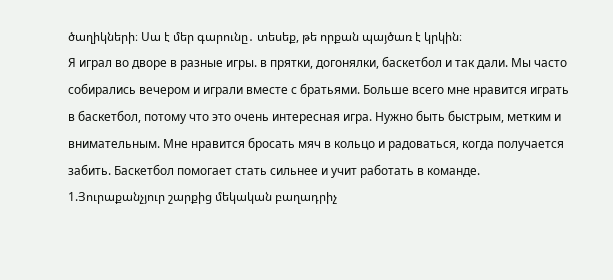ծաղիկների։ Սա է մեր գարունը․ տեսեք, թե որքան պայծառ է կրկին։
Я играл во дворе в разные игры. в прятки, догонялки, баскетбол и так дали. Мы часто собирались вечером и играли вместе с братьями. Больше всего мне нравится играть в баскетбол, потому что это очень интересная игра. Нужно быть быстрым, метким и внимательным. Мне нравится бросать мяч в кольцо и радоваться, когда получается забить. Баскетбол помогает стать сильнее и учит работать в команде.
1.Յուրաքանչյուր շարքից մեկական բաղադրիչ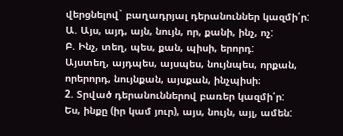վերցնելով` բաղադրյալ դերանուններ կազմի՛ր:
Ա. Այս, այդ, այն, նույն, որ, քանի, ինչ, ոչ:
Բ. Ինչ, տեղ, պես, քան, պիսի, երորդ:
Այստեղ, այդպես, այսպես, նույնպես, որքան, որերորդ, նույնքան, այսքան, ինչպիսի։
2. Տրված դերանուններով բառեր կազմի՛ր:
Ես, ինքը (իր կամ յուր), այս, նույն, այլ, ամեն: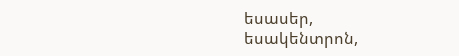եսասեր, եսակենտրոն,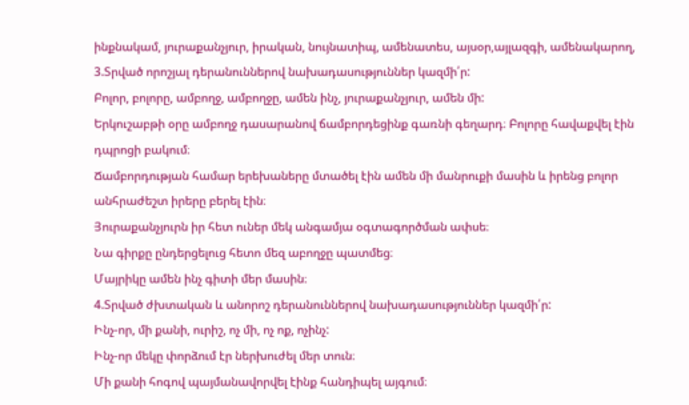ինքնակամ, յուրաքանչյուր, իրական, նույնատիպ, ամենատես, այսօր,այլազգի, ամենակարող,
3.Տրված որոշյալ դերանուններով նախադասություններ կազմի՛ր:
Բոլոր, բոլորը, ամբողջ, ամբողջը, ամեն ինչ, յուրաքանչյուր, ամեն մի:
Երկուշաբթի օրը ամբողջ դասարանով ճամբորդեցինք գառնի գեղարդ։ Բոլորը հավաքվել էին դպրոցի բակում։
Ճամբորդության համար երեխաները մտածել էին ամեն մի մանրուքի մասին և իրենց բոլոր անհրաժեշտ իրերը բերել էին։
Յուրաքանչյուրն իր հետ ուներ մեկ անգամյա օգտագործման ափսե։
Նա գիրքը ընդերցելուց հետո մեզ աբողջը պատմեց։
Մայրիկը ամեն ինչ գիտի մեր մասին։
4.Տրված ժխտական և անորոշ դերանուններով նախադասություններ կազմի՛ր:
Ինչ-որ, մի քանի, ուրիշ, ոչ մի, ոչ ոք, ոչինչ:
Ինչ-որ մեկը փորձում էր ներխուժել մեր տուն։
Մի քանի հոգով պայմանավորվել էինք հանդիպել այգում։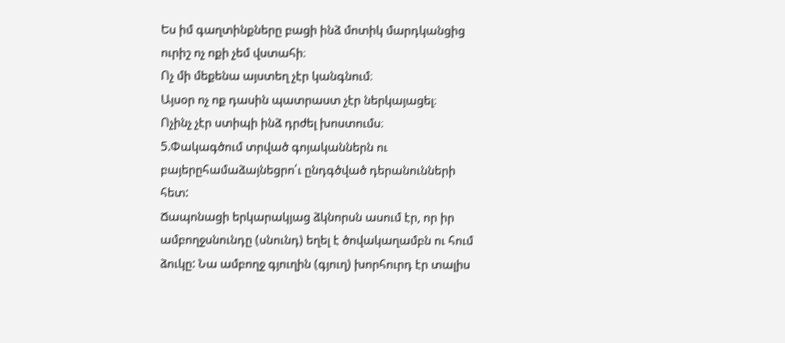Ես իմ գաղտինքները բացի ինձ մոտիկ մարդկանցից ուրիշ ոչ ոքի չեմ վստահի։
Ոչ մի մեքենա այստեղ չէր կանգնում։
Այսօր ոչ ոք դասին պատրաստ չէր ներկայացել։
Ոչինչ չէր ստիպի ինձ դրժել խոստումս։
5.Փակագծում տրված գոյականներն ու բայերըհամաձայնեցրո՛ւ ընդգծված դերանունների հետ:
Ճապոնացի երկարակյաց ձկնորսն ասում էր, որ իր ամբողջսնունդը (սնունդ) եղել է ծովակաղամբն ու հում ձուկը: Նա ամբողջ գյուղին (գյուղ) խորհուրդ էր տալիս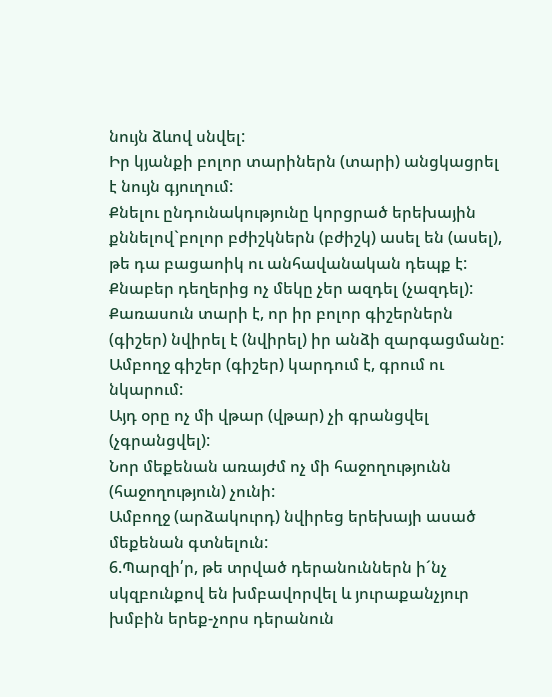նույն ձևով սնվել:
Իր կյանքի բոլոր տարիներն (տարի) անցկացրել է նույն գյուղում:
Քնելու ընդունակությունը կորցրած երեխային քննելով`բոլոր բժիշկներն (բժիշկ) ասել են (ասել), թե դա բացաոիկ ու անհավանական դեպք է:
Քնաբեր դեղերից ոչ մեկը չեր ազդել (չազդել):
Քառասուն տարի է, որ իր բոլոր գիշերներն (գիշեր) նվիրել է (նվիրել) իր անձի զարգացմանը:
Ամբողջ գիշեր (գիշեր) կարդում է, գրում ու նկարում:
Այդ օրը ոչ մի վթար (վթար) չի գրանցվել (չգրանցվել):
Նոր մեքենան առայժմ ոչ մի հաջողությունն (հաջողություն) չունի:
Ամբողջ (արձակուրդ) նվիրեց երեխայի ասած մեքենան գտնելուն:
6.Պարզի՛ր, թե տրված դերանուններն ի´նչ սկզբունքով են խմբավորվել և յուրաքանչյուր խմբին երեք-չորս դերանուն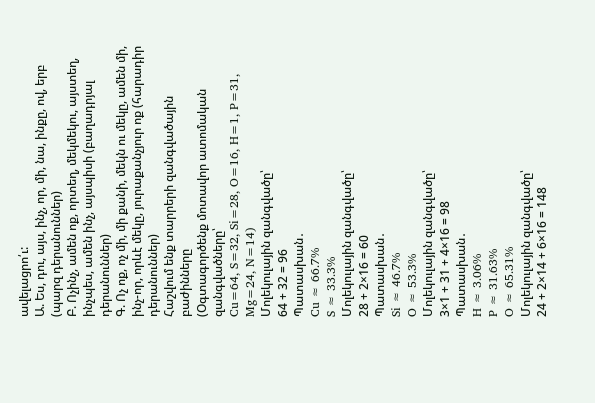ավելացրո՛ւ:
Ա. Ես, դու, այս, ինչ, որ, մի, նա, ինքը, ով, երբ (պարզ դերանուններ)
Բ. Ոչինչ, ամեն ոք, որտեղ, մեկմեկու, այստեղ, ինչպես, ամեն ինչ, այսպիսի (բաղադրյալ դերանուններ)
Գ. Ոչ ոք, ոչ մի, մի քանի, մեկն ու մեկը, ամեն մի, ինչ-որ, որևէ մեկը, յուրաքանչյուր ոք (հարադիր դերանուններ)
Հաշվում ենք տարրերի զանգվածային բաժինները
(Օգտագործենք մոտավոր ատոմական զանգվածները՝
Cu=64, S=32, Si=28, O=16, H=1, P=31, Mg=24, N=14)
Մոլեկուլային զանգվածը՝
64 + 32 = 96
Պատասխան․
Cu ≈ 66.7%
S ≈ 33.3%
Մոլեկուլային զանգվածը՝
28 + 2×16 = 60
Պատասխան․
Si ≈ 46.7%
O ≈ 53.3%
Մոլեկուլային զանգվածը՝
3×1 + 31 + 4×16 = 98
Պատասխան․
H ≈ 3.06%
P ≈ 31.63%
O ≈ 65.31%
Մոլեկուլային զանգվածը՝
24 + 2×14 + 6×16 = 148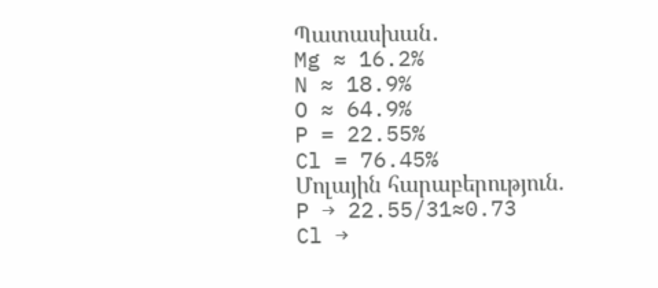Պատասխան․
Mg ≈ 16.2%
N ≈ 18.9%
O ≈ 64.9%
P = 22.55%
Cl = 76.45%
Մոլային հարաբերություն.
P → 22.55/31≈0.73
Cl →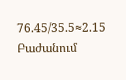76.45/35.5≈2.15
Բաժանում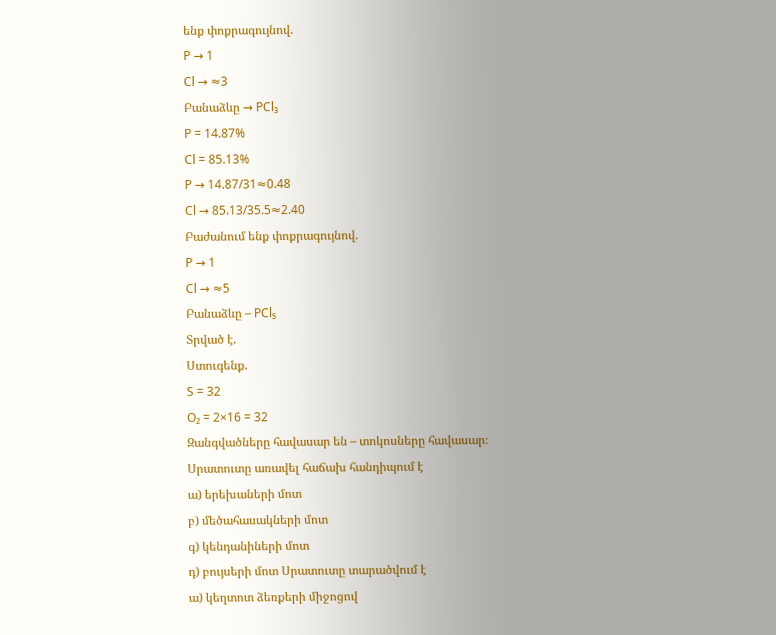ենք փոքրագույնով.
P → 1
Cl → ≈3
Բանաձևը → PCl₃
P = 14.87%
Cl = 85.13%
P → 14.87/31≈0.48
Cl → 85.13/35.5≈2.40
Բաժանում ենք փոքրագույնով.
P → 1
Cl → ≈5
Բանաձևը – PCl₅
Տրված է.
Ստուգենք.
S = 32
O₂ = 2×16 = 32
Զանգվածները հավասար են – տոկոսները հավասար։
Սրատուտը առավել հաճախ հանդիպում է
ա) երեխաների մոտ
բ) մեծահասակների մոտ
գ) կենդանիների մոտ
դ) բույսերի մոտ Սրատուտը տարածվում է
ա) կեղտոտ ձեռքերի միջոցով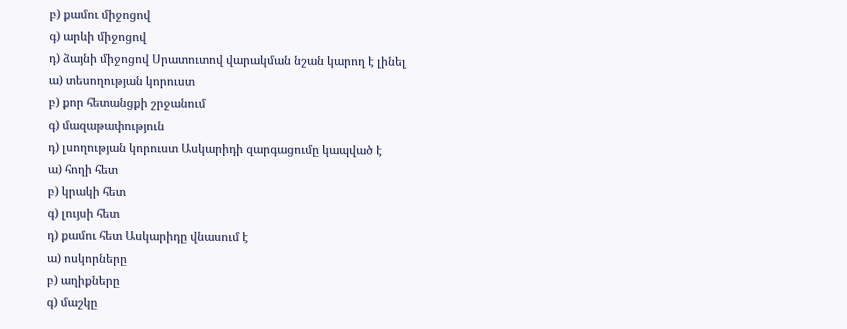բ) քամու միջոցով
գ) արևի միջոցով
դ) ձայնի միջոցով Սրատուտով վարակման նշան կարող է լինել
ա) տեսողության կորուստ
բ) քոր հետանցքի շրջանում
գ) մազաթափություն
դ) լսողության կորուստ Ասկարիդի զարգացումը կապված է
ա) հողի հետ
բ) կրակի հետ
գ) լույսի հետ
դ) քամու հետ Ասկարիդը վնասում է
ա) ոսկորները
բ) աղիքները
գ) մաշկը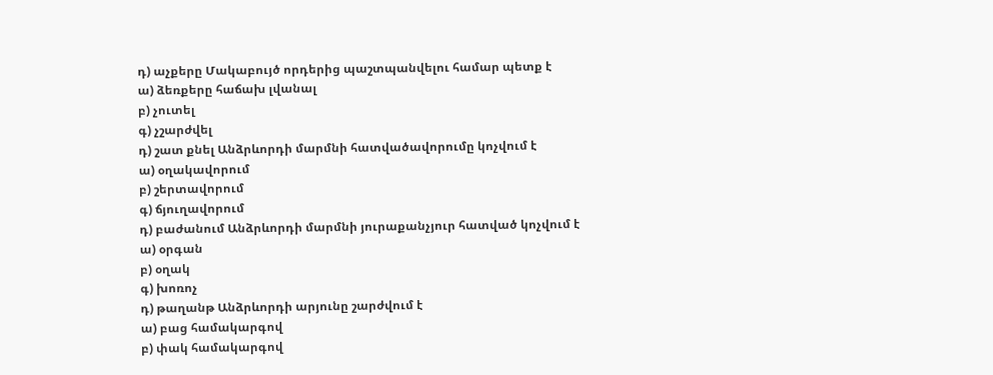դ) աչքերը Մակաբույծ որդերից պաշտպանվելու համար պետք է
ա) ձեռքերը հաճախ լվանալ
բ) չուտել
գ) չշարժվել
դ) շատ քնել Անձրևորդի մարմնի հատվածավորումը կոչվում է
ա) օղակավորում
բ) շերտավորում
գ) ճյուղավորում
դ) բաժանում Անձրևորդի մարմնի յուրաքանչյուր հատված կոչվում է
ա) օրգան
բ) օղակ
գ) խոռոչ
դ) թաղանթ Անձրևորդի արյունը շարժվում է
ա) բաց համակարգով
բ) փակ համակարգով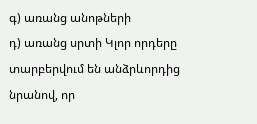գ) առանց անոթների
դ) առանց սրտի Կլոր որդերը տարբերվում են անձրևորդից նրանով, որ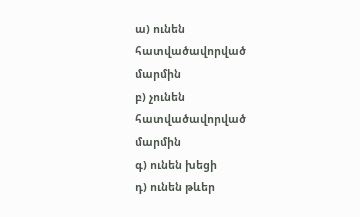ա) ունեն հատվածավորված մարմին
բ) չունեն հատվածավորված մարմին
գ) ունեն խեցի
դ) ունեն թևեր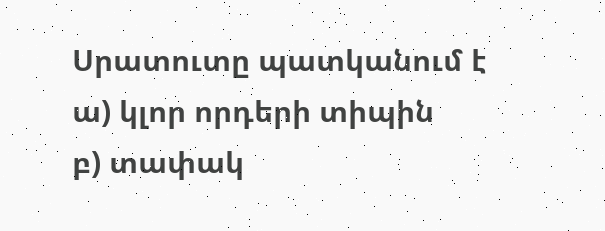Սրատուտը պատկանում է
ա) կլոր որդերի տիպին
բ) տափակ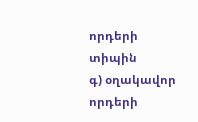որդերի տիպին
գ) օղակավոր որդերի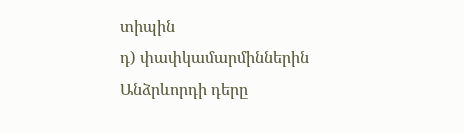տիպին
դ) փափկամարմիններին Անձրևորդի դերը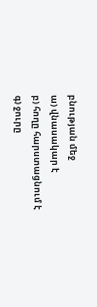բնության մեջ
ա) վնասակար է
բ) հողը հարստացնում է
գ) ջուրը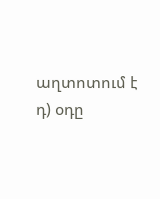աղտոտում է
դ) օդը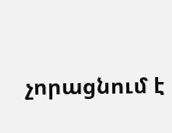չորացնում է